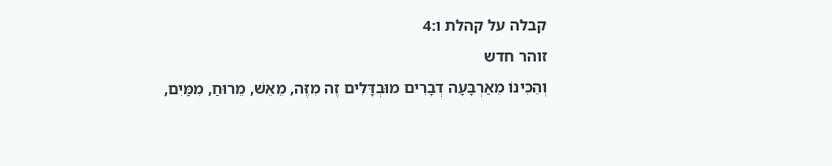קבלה על קהלת ו:4
זוהר חדש
וְהֵכִינוֹ מֵאַרְבָּעָה דְבָרִים מוּבְדָּלִים זֶה מִזֶּה, מֵאֵשׁ, מֵרוּחַ, מִמַּיִם,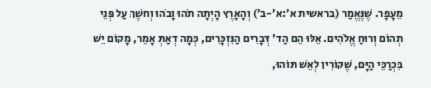מֵעָפָר. שֶׁנֶּאֱמַר (בראשית א׳:א׳-ב׳) וְהָאָרֶץ הָיְתָה תֹהוּ וָבֹהוּ וְחשֶׁךְ עַל פְּנֵי תְהוֹם וְרוּחַ אֱלֹהִים. אֵלּוּ הֵם הַד' דְּבָרִים הַנִּזְכָּרִים, כְּמָה דְאַתְּ אָמֵר, מָקוֹם יֵשׁ בִּכְרַכֵּי הַיָּם, שֶׁקּוֹרִין לְאֵשׁ תּוֹהוּ,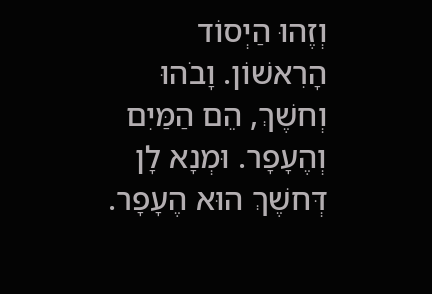וְזֶהוּ הַיְסוֹד הָרִאשׁוֹן. וָבֹהוּ וְחשֶׁךְ, הֵם הַמַּיִם וְהֶעָפָר. וּמְנָא לָן דְּחשֶׁךְ הוּא הֶעָפָר.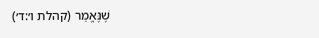שֶׁנֶּאֱמַר (קהלת ו׳:ד׳)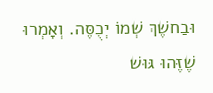וּבַחשֶׁךְ שְׁמוֹ יְכֻסֶּה. וְאָמְרוּ שֶׁזֶּהוּ גּוּשׁ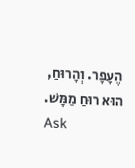הֶעָפָר. וְהָרוּחַ, הוּא רוּחַ מַמָּשׁ.
Ask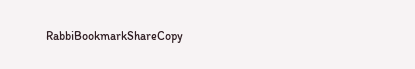RabbiBookmarkShareCopy